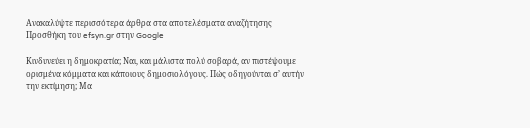Ανακαλύψτε περισσότερα άρθρα στα αποτελέσματα αναζήτησης
Προσθήκη του efsyn.gr στην Google

Κινδυνεύει η δημοκρατία; Ναι, και μάλιστα πολύ σοβαρά, αν πιστέψουμε ορισμένα κόμματα και κάποιους δημοσιολόγους. Πώς οδηγούνται σ’ αυτήν την εκτίμηση; Μα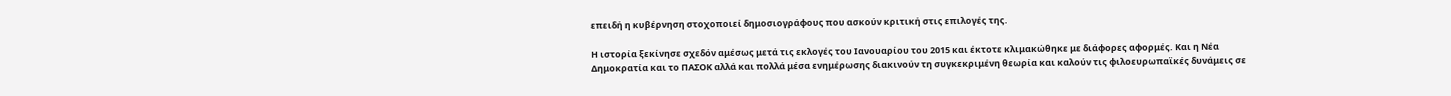επειδή η κυβέρνηση στοχοποιεί δημοσιογράφους που ασκούν κριτική στις επιλογές της.

Η ιστορία ξεκίνησε σχεδόν αμέσως μετά τις εκλογές του Ιανουαρίου του 2015 και έκτοτε κλιμακώθηκε με διάφορες αφορμές. Και η Νέα Δημοκρατία και το ΠΑΣΟΚ αλλά και πολλά μέσα ενημέρωσης διακινούν τη συγκεκριμένη θεωρία και καλούν τις φιλοευρωπαϊκές δυνάμεις σε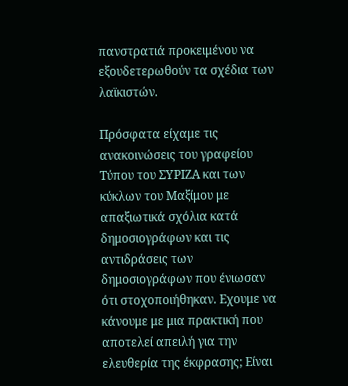πανστρατιά προκειμένου να εξουδετερωθούν τα σχέδια των λαϊκιστών.

Πρόσφατα είχαμε τις ανακοινώσεις του γραφείου Τύπου του ΣΥΡΙΖΑ και των κύκλων του Μαξίμου με απαξιωτικά σχόλια κατά δημοσιογράφων και τις αντιδράσεις των δημοσιογράφων που ένιωσαν ότι στοχοποιήθηκαν. Εχουμε να κάνουμε με μια πρακτική που αποτελεί απειλή για την ελευθερία της έκφρασης; Είναι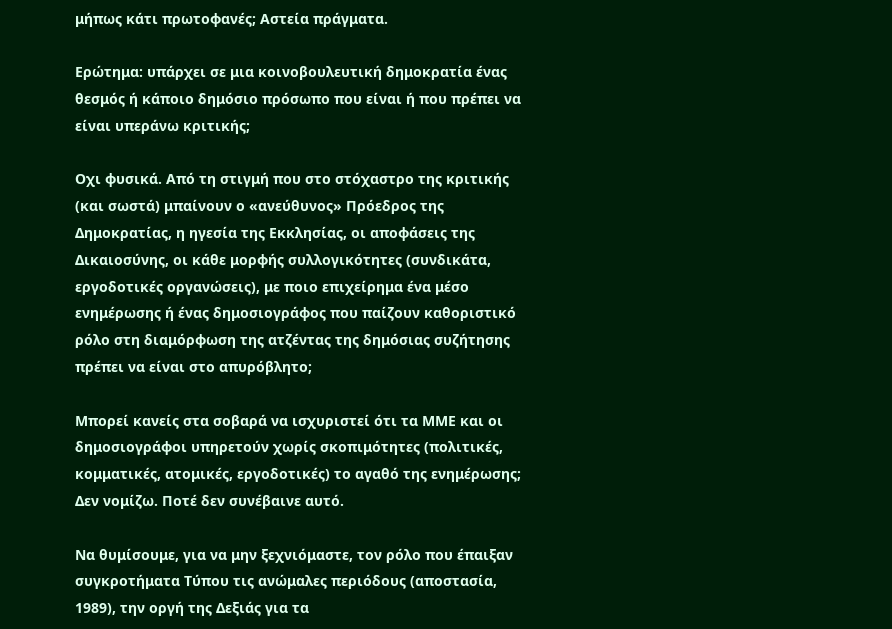μήπως κάτι πρωτοφανές; Αστεία πράγματα.

Ερώτημα: υπάρχει σε μια κοινοβουλευτική δημοκρατία ένας θεσμός ή κάποιο δημόσιο πρόσωπο που είναι ή που πρέπει να είναι υπεράνω κριτικής;

Οχι φυσικά. Από τη στιγμή που στο στόχαστρο της κριτικής (και σωστά) μπαίνουν ο «ανεύθυνος» Πρόεδρος της Δημοκρατίας, η ηγεσία της Εκκλησίας, οι αποφάσεις της Δικαιοσύνης, οι κάθε μορφής συλλογικότητες (συνδικάτα, εργοδοτικές οργανώσεις), με ποιο επιχείρημα ένα μέσο ενημέρωσης ή ένας δημοσιογράφος που παίζουν καθοριστικό ρόλο στη διαμόρφωση της ατζέντας της δημόσιας συζήτησης πρέπει να είναι στο απυρόβλητο;

Μπορεί κανείς στα σοβαρά να ισχυριστεί ότι τα ΜΜΕ και οι δημοσιογράφοι υπηρετούν χωρίς σκοπιμότητες (πολιτικές, κομματικές, ατομικές, εργοδοτικές) το αγαθό της ενημέρωσης; Δεν νομίζω. Ποτέ δεν συνέβαινε αυτό.

Να θυμίσουμε, για να μην ξεχνιόμαστε, τον ρόλο που έπαιξαν συγκροτήματα Τύπου τις ανώμαλες περιόδους (αποστασία, 1989), την οργή της Δεξιάς για τα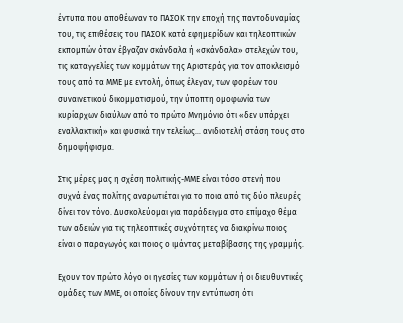έντυπα που αποθέωναν το ΠΑΣΟΚ την εποχή της παντοδυναμίας του, τις επιθέσεις του ΠΑΣΟΚ κατά εφημερίδων και τηλεοπτικών εκπομπών όταν έβγαζαν σκάνδαλα ή «σκάνδαλα» στελεχών του, τις καταγγελίες των κομμάτων της Αριστεράς για τον αποκλεισμό τους από τα ΜΜΕ με εντολή, όπως έλεγαν, των φορέων του συναινετικού δικομματισμού, την ύποπτη ομοφωνία των κυρίαρχων διαύλων από το πρώτο Μνημόνιο ότι «δεν υπάρχει εναλλακτική» και φυσικά την τελείως… ανιδιοτελή στάση τους στο δημοψήφισμα.

Στις μέρες μας η σχέση πολιτικής-ΜΜΕ είναι τόσο στενή που συχνά ένας πολίτης αναρωτιέται για το ποια από τις δύο πλευρές δίνει τον τόνο. Δυσκολεύομαι για παράδειγμα στο επίμαχο θέμα των αδειών για τις τηλεοπτικές συχνότητες να διακρίνω ποιος είναι ο παραγωγός και ποιος ο ιμάντας μεταβίβασης της γραμμής.

Εχουν τον πρώτο λόγο οι ηγεσίες των κομμάτων ή οι διευθυντικές ομάδες των ΜΜΕ, οι οποίες δίνουν την εντύπωση ότι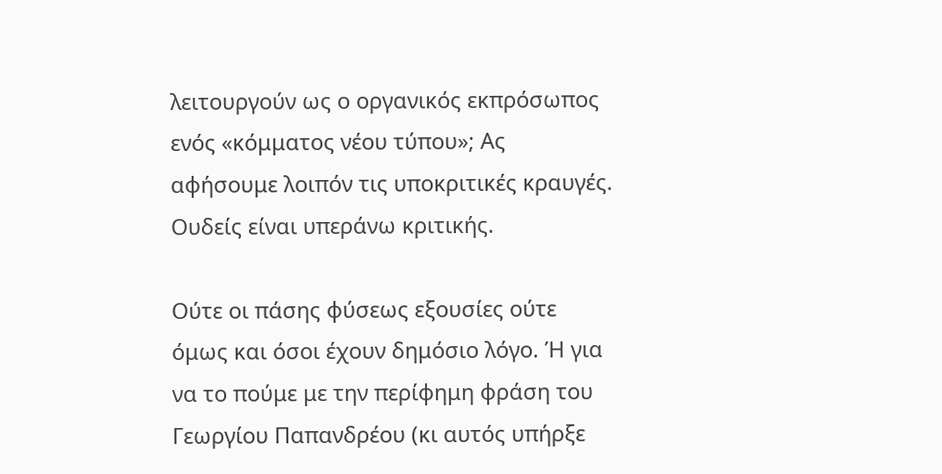λειτουργούν ως ο οργανικός εκπρόσωπος ενός «κόμματος νέου τύπου»; Ας αφήσουμε λοιπόν τις υποκριτικές κραυγές. Ουδείς είναι υπεράνω κριτικής.

Ούτε οι πάσης φύσεως εξουσίες ούτε όμως και όσοι έχουν δημόσιο λόγο. Ή για να το πούμε με την περίφημη φράση του Γεωργίου Παπανδρέου (κι αυτός υπήρξε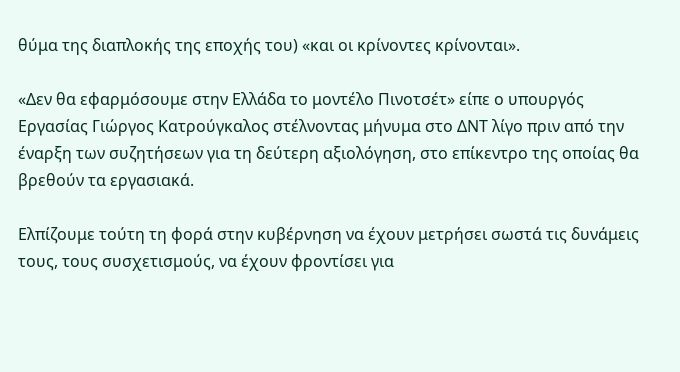θύμα της διαπλοκής της εποχής του) «και οι κρίνοντες κρίνονται».

«Δεν θα εφαρμόσουμε στην Ελλάδα το μοντέλο Πινοτσέτ» είπε ο υπουργός Εργασίας Γιώργος Κατρούγκαλος στέλνοντας μήνυμα στο ΔΝΤ λίγο πριν από την έναρξη των συζητήσεων για τη δεύτερη αξιολόγηση, στο επίκεντρο της οποίας θα βρεθούν τα εργασιακά.

Ελπίζουμε τούτη τη φορά στην κυβέρνηση να έχουν μετρήσει σωστά τις δυνάμεις τους, τους συσχετισμούς, να έχουν φροντίσει για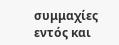συμμαχίες εντός και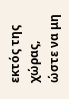εκτός της χώρας, ώστε να μη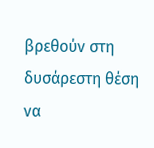βρεθούν στη δυσάρεστη θέση να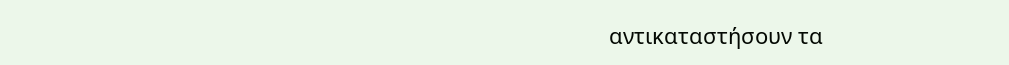αντικαταστήσουν τα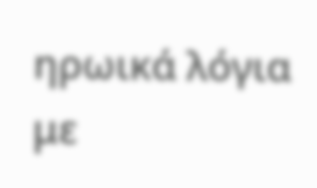ηρωικά λόγια με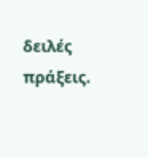δειλές πράξεις.